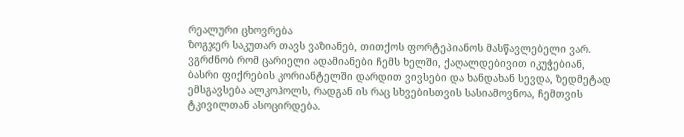რეალური ცხოვრება
ზოგჯერ საკუთარ თავს ვაზიანებ, თითქოს ფორტეპიანოს მასწავლებელი ვარ. ვგრძნობ რომ ცარიელი ადამიანები ჩემს ხელში, ქაღალდებივით იკუჭებიან, ბასრი ფიქრების კორიანტელში დარდით ვივსები და ხანდახან სევდა, ზედმეტად ემსგავსება ალკოჰოლს, რადგან ის რაც სხვებისთვის სასიამოვნოა, ჩემთვის ტკივილთან ასოცირდება.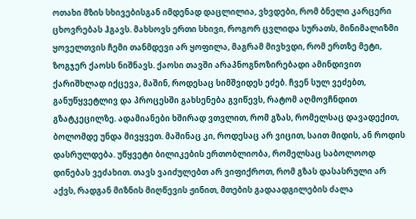ოთახი მზის სხივებისგან იმდენად დაცლილია, ვხვდები, რომ ბნელი კარცერი ცხოვრებას ჰგავს. მახსოვს ერთი სხივი, როგორ ცვლიდა სურათს, მინიმალიზმი ყოველთვის ჩემი თანმდევი არ ყოფილა, მაგრამ მივხვდი, რომ ერთზე მეტი, ზოგჯერ ქაოსს ნიშნავს. ქაოსი თავში არაპნოგნოზირებადი ამინდივით ქარიშხლად იქცევა, მაშინ, როდესაც სიმშვიდეს ეძებ. ჩვენ სულ ვეძებთ, განუწყვეტლივ და პროცესში გახსენება გვიწევს, რატომ აღმოვჩნდით გზატკეცილზე. ადამიანები ხშირად ვთვლით, რომ გზას, რომელსაც დავადექით, ბოლომდე უნდა მივყვეთ. მაშინაც კი, როდესაც არ ვიცით, საით მიდის, ან როდის დასრულდება. უწყვეტი ბილიკების ერთობლიობა, რომელსაც საბოლოოდ დინებას ვეძახით. თავს ვაიძულებთ არ ვიფიქროთ, რომ გზას დასასრული არ აქვს, რადგან მიზნის მიღწევის ჟინით, მთების გადაადგილების ძალა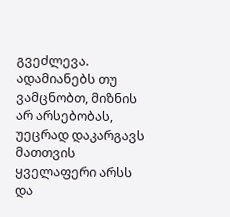გვეძლევა. ადამიანებს თუ ვამცნობთ, მიზნის არ არსებობას, უეცრად დაკარგავს მათთვის ყველაფერი არსს და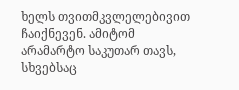ხელს თვითმკვლელებივით ჩაიქნევენ. ამიტომ არამარტო საკუთარ თავს, სხვებსაც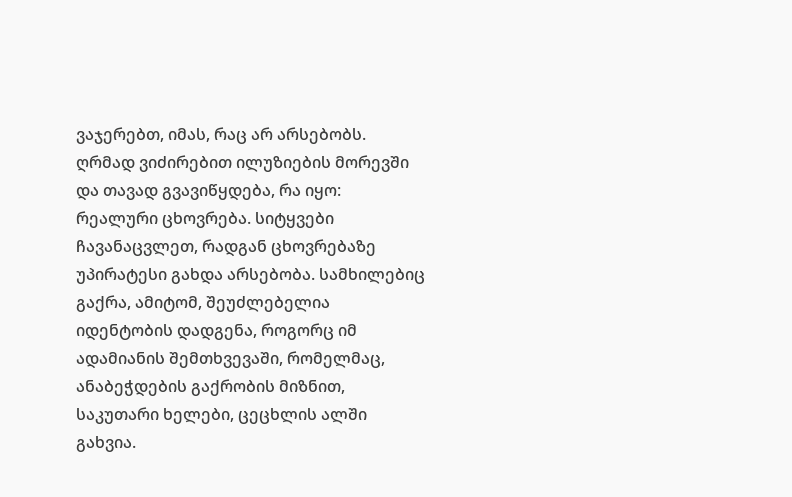ვაჯერებთ, იმას, რაც არ არსებობს. ღრმად ვიძირებით ილუზიების მორევში და თავად გვავიწყდება, რა იყო: რეალური ცხოვრება. სიტყვები ჩავანაცვლეთ, რადგან ცხოვრებაზე უპირატესი გახდა არსებობა. სამხილებიც გაქრა, ამიტომ, შეუძლებელია იდენტობის დადგენა, როგორც იმ ადამიანის შემთხვევაში, რომელმაც, ანაბეჭდების გაქრობის მიზნით, საკუთარი ხელები, ცეცხლის ალში გახვია.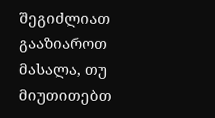შეგიძლიათ გააზიაროთ მასალა, თუ მიუთითებთ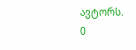ავტორს.
0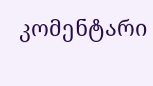კომენტარი